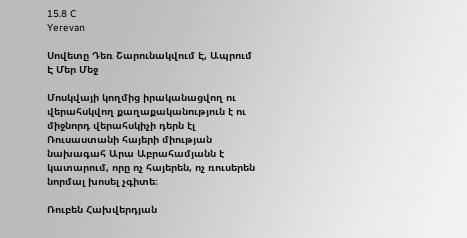15.8 C
Yerevan

Սովետը Դեռ Շարունակվում Է, Ապրում Է Մեր Մեջ

Մոսկվայի կողմից իրականացվող ու վերահսկվող քաղաքականություն է ու միջնորդ վերահսկիչի դերն էլ Ռուսաստանի հայերի միության նախագահ Արա Աբրահամյանն է կատարում, որը ոչ հայերեն, ոչ ռուսերեն նորմալ խոսել չգիտե։

Ռուբեն Հախվերդյան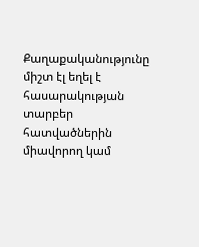Քաղաքականությունը միշտ էլ եղել է հասարակության տարբեր հատվածներին միավորող կամ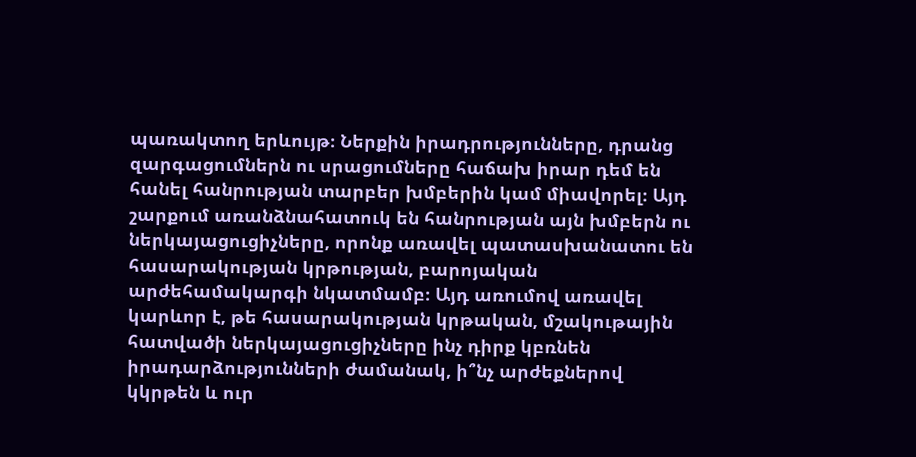պառակտող երևույթ։ Ներքին իրադրությունները, դրանց զարգացումներն ու սրացումները հաճախ իրար դեմ են հանել հանրության տարբեր խմբերին կամ միավորել։ Այդ շարքում առանձնահատուկ են հանրության այն խմբերն ու ներկայացուցիչները, որոնք առավել պատասխանատու են հասարակության կրթության, բարոյական արժեհամակարգի նկատմամբ։ Այդ առումով առավել կարևոր է, թե հասարակության կրթական, մշակութային հատվածի ներկայացուցիչները ինչ դիրք կբռնեն իրադարձությունների ժամանակ, ի՞նչ արժեքներով կկրթեն և ուր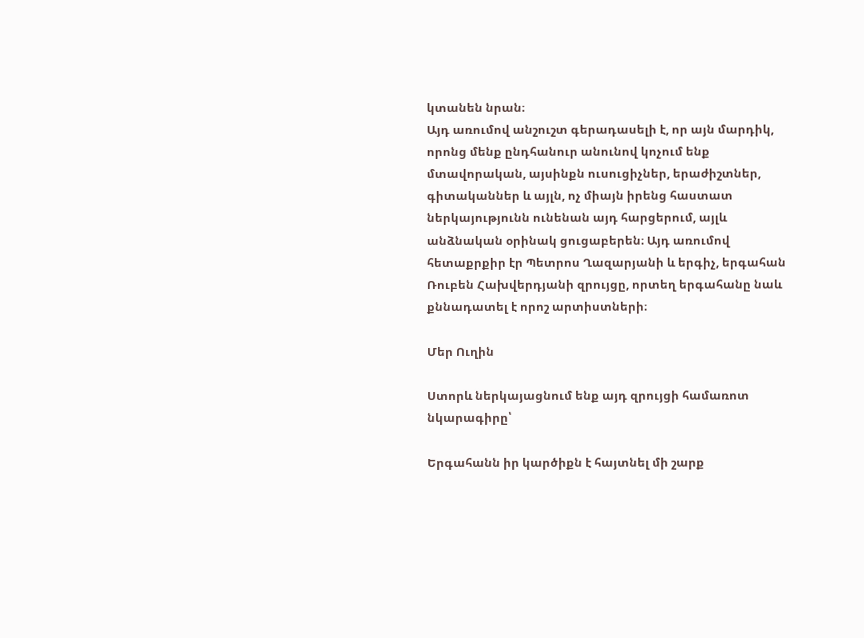կտանեն նրան։
Այդ առումով անշուշտ գերադասելի է, որ այն մարդիկ, որոնց մենք ընդհանուր անունով կոչում ենք մտավորական, այսինքն ուսուցիչներ, երաժիշտներ, գիտականներ և այլն, ոչ միայն իրենց հաստատ ներկայությունն ունենան այդ հարցերում, այլև անձնական օրինակ ցուցաբերեն։ Այդ առումով հետաքրքիր էր Պետրոս Ղազարյանի և երգիչ, երգահան Ռուբեն Հախվերդյանի զրույցը, որտեղ երգահանը նաև քննադատել է որոշ արտիստների։

Մեր Ուղին

Ստորև ներկայացնում ենք այդ զրույցի համառոտ նկարագիրը՝

Երգահանն իր կարծիքն է հայտնել մի շարք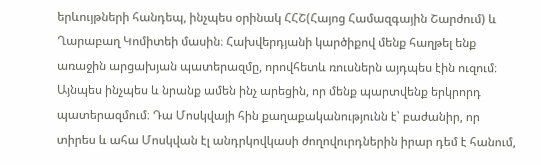երևույթների հանդեպ, ինչպես օրինակ ՀՀՇ(Հայոց Համազգային Շարժում) և Ղարաբաղ Կոմիտեի մասին։ Հախվերդյանի կարծիքով մենք հաղթել ենք առաջին արցախյան պատերազմը, որովհետև ռուսներն այդպես էին ուզում։ Այնպես ինչպես և նրանք ամեն ինչ արեցին, որ մենք պարտվենք երկրորդ պատերազմում։ Դա Մոսկվայի հին քաղաքականությունն է՝ բաժանիր, որ տիրես և ահա Մոսկվան էլ անդրկովկասի ժողովուրդներին իրար դեմ է հանում,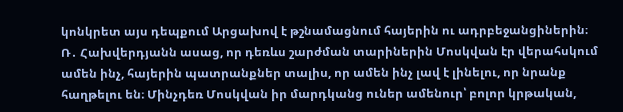կոնկրետ այս դեպքում Արցախով է թշնամացնում հայերին ու ադրբեջանցիներին։
Ռ․ Հախվերդյանն ասաց, որ դեռևս շարժման տարիներին Մոսկվան էր վերահսկում ամեն ինչ, հայերին պատրանքներ տալիս, որ ամեն ինչ լավ է լինելու, որ նրանք հաղթելու են։ Մինչդեռ Մոսկվան իր մարդկանց ուներ ամենուր՝ բոլոր կրթական,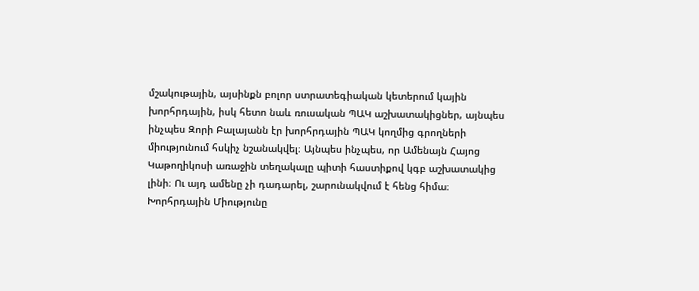մշակութային, այսինքն բոլոր ստրատեգիական կետերում կային խորհրդային, իսկ հետո նաև ռուսական ՊԱԿ աշխատակիցներ, այնպես ինչպես Զորի Բալայանն էր խորհրդային ՊԱԿ կողմից գրողների միությունում հսկիչ նշանակվել։ Այնպես ինչպես, որ Ամենայն Հայոց Կաթողիկոսի առաջին տեղակալը պիտի հաստիքով կգբ աշխատակից լինի։ Ու այդ ամենը չի դադարել, շարունակվում է հենց հիմա։ Խորհրդային Միությունը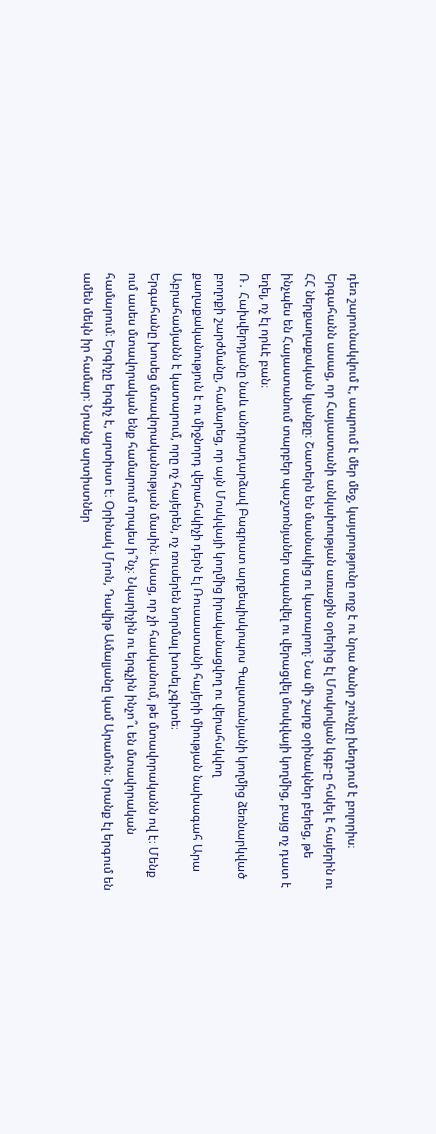դեռ շարունակվում է, ապրում է մեր մեջ, կայսրությունը ողջ է ու նրա ծանր շունչը խեղդում է բոլորիս։
Երգահանն ասաց, որ Հայաստանի անկախության առաջին օրերից էլ Մոսկովյան կգբ‑ը հսկել է հայերին ու ՀՀ ներքաղաքական կյանքը։ Շատերն են մասնակից ու կատարող։ Նա մի շարք օրինակներ բերեց, թե ինչպես են Հայաստանում տարբեր պաշտոնյաներ սպանվել ու վերացվել մոսկվայի կողմից, բայց ոչ դատ է եղել, ոչ էլ որևէ բան։
Ռ․ Հախվերդյանը նաև անդրադարձավ Բագրատ արքեպիսկոպոս Գալստանյանի կողմից ձեռնարկված բողոքի շարժմանը, համարեց, որ այն Մոսկվայի կողմից իրականացվող ու վերահսկվող քաղաքականություն է ու միջնորդ վերահսկիչի դերն էլ Ռուսաստանի հայերի միության նախագահ Արա Աբրահամյանն է կատարում, որը ոչ հայերեն, ոչ ռուսերեն նորմալ խոսել չգիտե։
Երգահանը խոսեց մտավորականության մասին։ Ասաց, որ չի հասկանում, թե մտավորականն ով է։ Մենք ում ասես մտավորական ենք համարում որպես ի՞նչ։ Նկարիչին ու երգչին ինչո՞ւ են մտավորական համարում։ Երգիչը երգիչ է, արտիստ է։ Օրինակ Մրոն, Դավիթ Ամալյանը կամ Արամոն։ Նրանք էլ երգում են ամեն մեկն իր համար։ Նրանք արտիստներ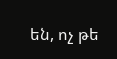են, ոչ թե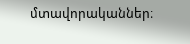մտավորականներ։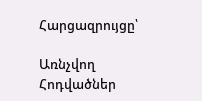Հարցազրույցը՝

Առնչվող Հոդվածներ